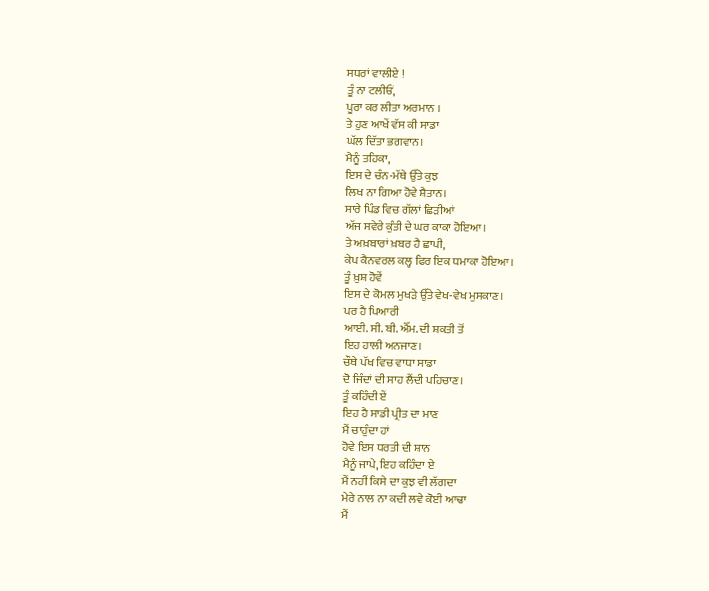ਸਧਰਾਂ ਵਾਲੀਏ !
ਤੂੰ ਨਾ ਟਲੀਓਂ,
ਪੂਰਾ ਕਰ ਲੀਤਾ ਅਰਮਾਨ ।
ਤੇ ਹੁਣ ਆਖੇਂ ਵੱਸ ਕੀ ਸਾਡਾ
ਘੱਲ ਦਿੱਤਾ ਭਗਵਾਨ।
ਮੈਨੂੰ ਤਹਿਕਾ,
ਇਸ ਦੇ ਚੰਨ-ਮੱਥੇ ਉੱਤੇ ਕੁਝ
ਲਿਖ ਨਾ ਗਿਆ ਹੋਵੇ ਸ਼ੈਤਾਨ।
ਸਾਰੇ ਪਿੰਡ ਵਿਚ ਗੱਲਾਂ ਛਿੜੀਆਂ
ਅੱਜ ਸਵੇਰੇ ਕੁੰਤੀ ਦੇ ਘਰ ਕਾਕਾ ਹੋਇਆ।
ਤੇ ਅਖ਼ਬਾਰਾਂ ਖ਼ਬਰ ਹੈ ਛਾਪੀ,
ਕੇਪ ਕੈਨਵਰਲ ਕਲ੍ਹ ਫਿਰ ਇਕ ਧਮਾਕਾ ਹੋਇਆ।
ਤੂੰ ਖ਼ੁਸ਼ ਹੋਵੇਂ
ਇਸ ਦੇ ਕੋਮਲ ਮੁਖੜੇ ਉੱਤੇ ਵੇਖ-ਵੇਖ ਮੁਸਕਾਣ।
ਪਰ ਹੈ ਪਿਆਰੀ
ਆਈ. ਸੀ. ਬੀ. ਐੱਮ. ਦੀ ਸ਼ਕਤੀ ਤੋਂ
ਇਹ ਹਾਲੀ ਅਨਜਾਣ।
ਚੌਥੇ ਪੱਖ ਵਿਚ ਵਾਧਾ ਸਾਡਾ
ਦੋ ਜਿੰਦਾਂ ਦੀ ਸਾਹ ਲੈਂਦੀ ਪਹਿਚਾਣ।
ਤੂੰ ਕਹਿੰਦੀ ਏਂ
ਇਹ ਹੈ ਸਾਡੀ ਪ੍ਰੀਤ ਦਾ ਮਾਣ
ਮੈਂ ਚਾਹੁੰਦਾ ਹਾਂ
ਹੋਵੇ ਇਸ ਧਰਤੀ ਦੀ ਸ਼ਾਨ
ਮੈਨੂੰ ਜਾਪੇ, ਇਹ ਕਹਿੰਦਾ ਏ
ਮੈਂ ਨਹੀਂ ਕਿਸੇ ਦਾ ਕੁਝ ਵੀ ਲੱਗਦਾ
ਮੇਰੇ ਨਾਲ ਨਾ ਕਦੀ ਲਵੇ ਕੋਈ ਆਢਾ
ਮੈਂ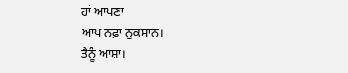ਹਾਂ ਆਪਣਾ
ਆਪ ਨਫ਼ਾ ਨੁਕਸਾਨ।
ਤੈਨੂੰ ਆਸ਼ਾ।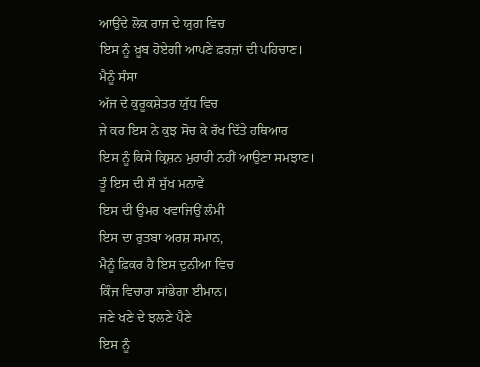ਆਉਂਦੇ ਲੋਕ ਰਾਜ ਦੇ ਯੁਗ ਵਿਚ
ਇਸ ਨੂੰ ਖ਼ੂਬ ਹੋਏਗੀ ਆਪਣੇ ਫ਼ਰਜ਼ਾਂ ਦੀ ਪਹਿਚਾਣ।
ਮੈਨੂੰ ਸੰਸਾ
ਅੱਜ ਦੇ ਕੁਰੂਕਸ਼ੇਤਰ ਯੁੱਧ ਵਿਚ
ਜੇ ਕਰ ਇਸ ਨੇ ਕੁਝ ਸੋਚ ਕੇ ਰੱਖ ਦਿੱਤੇ ਹਥਿਆਰ
ਇਸ ਨੂੰ ਕਿਸੇ ਕ੍ਰਿਸ਼ਨ ਮੁਰਾਰੀ ਨਹੀਂ ਆਉਣਾ ਸਮਝਾਣ।
ਤੂੰ ਇਸ ਦੀ ਸੌ ਸੁੱਖ ਮਨਾਵੇਂ
ਇਸ ਦੀ ਉਮਰ ਖਵਾਜਿਉਂ ਲੰਮੀ
ਇਸ ਦਾ ਰੁਤਬਾ ਅਰਸ਼ ਸਮਾਨ,
ਮੈਨੂੰ ਫ਼ਿਕਰ ਹੈ ਇਸ ਦੁਨੀਆ ਵਿਚ
ਕਿੰਜ ਵਿਚਾਰਾ ਸਾਂਭੇਗਾ ਈਮਾਨ।
ਜਣੇ ਖਣੇ ਦੇ ਝਲਣੇ ਪੈਣੇ
ਇਸ ਨੂੰ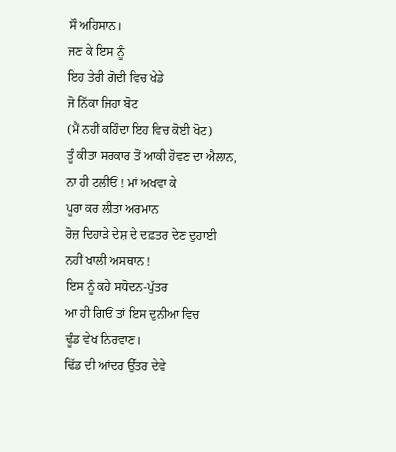ਸੌ ਅਹਿਸਾਨ।
ਜਣ ਕੇ ਇਸ ਨੂੰ
ਇਹ ਤੇਰੀ ਗੋਦੀ ਵਿਚ ਖੇਡੇ
ਜੋ ਨਿੱਕਾ ਜਿਹਾ ਬੋਟ
(ਮੈਂ ਨਹੀਂ ਕਹਿੰਦਾ ਇਹ ਵਿਚ ਕੋਈ ਖੋਟ)
ਤੂੰ ਕੀਤਾ ਸਰਕਾਰ ਤੋਂ ਆਕੀ ਹੋਵਣ ਦਾ ਐਲਾਨ,
ਨਾ ਹੀ ਟਲੀਓਂ ! ਮਾਂ ਅਖਵਾ ਕੇ
ਪੂਰਾ ਕਰ ਲੀਤਾ ਅਰਮਾਨ
ਰੋਜ਼ ਦਿਹਾੜੇ ਦੇਸ਼ ਦੇ ਦਫ਼ਤਰ ਦੇਣ ਦੁਹਾਈ
ਨਹੀਂ ਖਾਲੀ ਅਸਥਾਨ !
ਇਸ ਨੂੰ ਕਹੇ ਸਧੋਦਨ-ਪੁੱਤਰ
ਆ ਹੀ ਗਿਓਂ ਤਾਂ ਇਸ ਦੁਨੀਆ ਵਿਚ
ਢੂੰਡ ਵੇਖ ਨਿਰਵਾਣ।
ਢਿੱਡ ਦੀ ਆਂਦਰ ਉੱਤਰ ਦੇਵੇ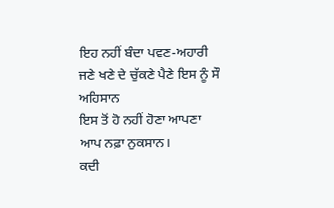ਇਹ ਨਹੀਂ ਬੰਦਾ ਪਵਣ-ਅਹਾਰੀ
ਜਣੇ ਖਣੇ ਦੇ ਚੁੱਕਣੇ ਪੈਣੇ ਇਸ ਨੂੰ ਸੌ ਅਹਿਸਾਨ
ਇਸ ਤੋਂ ਹੋ ਨਹੀਂ ਹੋਣਾ ਆਪਣਾ
ਆਪ ਨਫ਼ਾ ਨੁਕਸਾਨ।
ਕਦੀ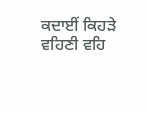ਕਦਾਈਂ ਕਿਹੜੇ ਵਹਿਣੀ ਵਹਿ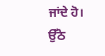ਜਾਂਦੇ ਹੋ।
ਉੱਠੋ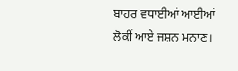ਬਾਹਰ ਵਧਾਈਆਂ ਆਈਆਂ
ਲੋਕੀਂ ਆਏ ਜਸ਼ਨ ਮਨਾਣ।